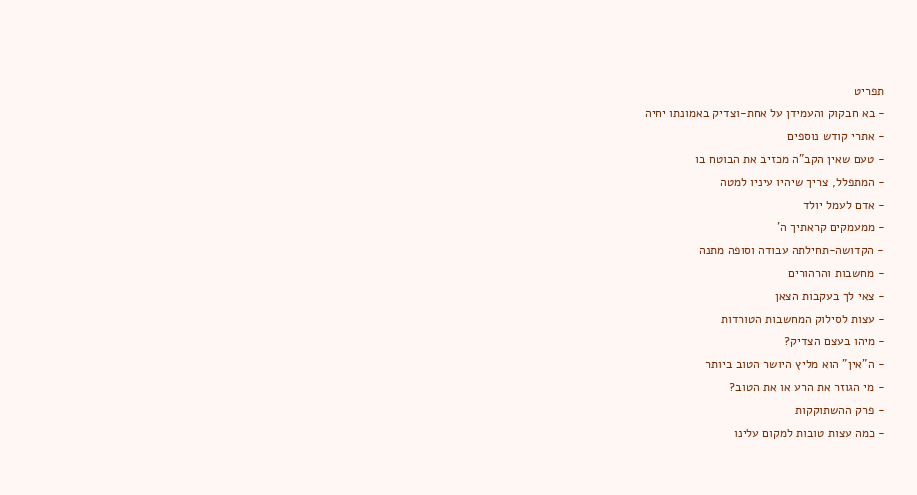תפריט
- בא חבקוק והעמידן על אחת-וצדיק באמונתו יחיה
- אתרי קודש נוספים
- טעם שאין הקב"ה מכזיב את הבוטח בו
- המתפלל, צריך שיהיו עיניו למטה
- אדם לעמל יולד
- ממעמקים קראתיך ה'
- הקדושה-תחילתה עבודה וסופה מתנה
- מחשבות והרהורים
- צאי לך בעקבות הצאן
- עצות לסילוק המחשבות הטורדות
- מיהו בעצם הצדיק?
- ה"אין" הוא מליץ היושר הטוב ביותר
- מי הגוזר את הרע או את הטוב?
- פרק ההשתוקקות
- כמה עצות טובות למקום עלינו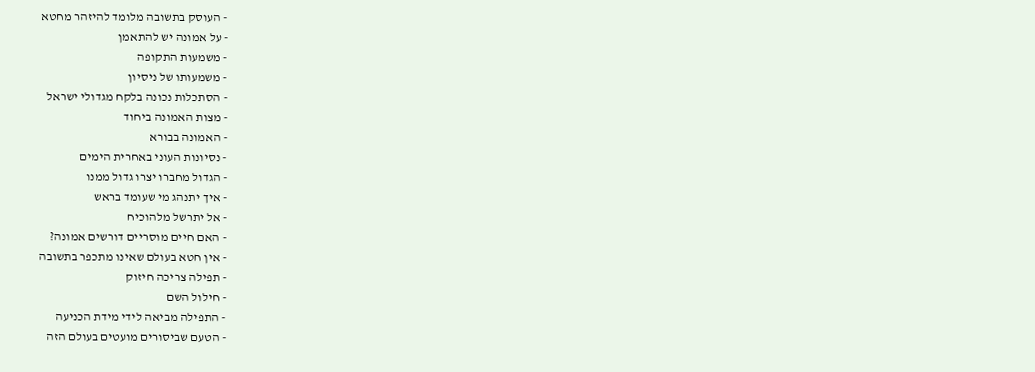- העוסק בתשובה מלומד להיזהר מחטא
- על אמונה יש להתאמן
- משמעות התקופה
- משמעותו של ניסיון
- הסתכלות נכונה בלקח מגדולי ישראל
- מצות האמונה ביחוד
- האמונה בבורא
- נסיונות העוני באחרית הימים
- הגדול מחברו יצרו גדול ממנו
- איך יתנהג מי שעומד בראש
- אל יתרשל מלהוכיח
- האם חיים מוסריים דורשים אמונה?
- אין חטא בעולם שאינו מתכפר בתשובה
- תפילה צריכה חיזוק
- חילול השם
- התפילה מביאה לידי מידת הכניעה
- הטעם שביסורים מועטים בעולם הזה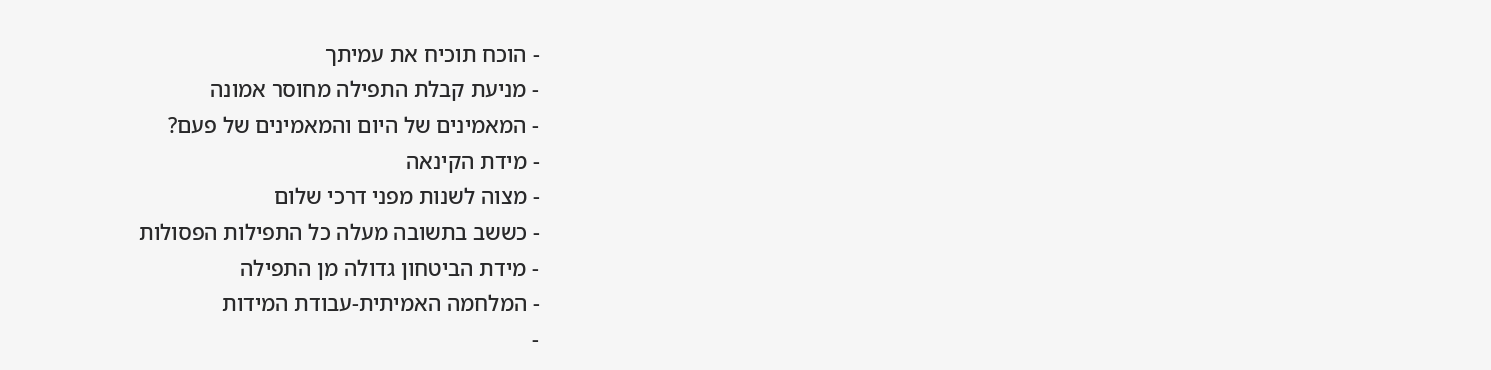- הוכח תוכיח את עמיתך
- מניעת קבלת התפילה מחוסר אמונה
- המאמינים של היום והמאמינים של פעם?
- מידת הקינאה
- מצוה לשנות מפני דרכי שלום
- כששב בתשובה מעלה כל התפילות הפסולות
- מידת הביטחון גדולה מן התפילה
- המלחמה האמיתית-עבודת המידות
-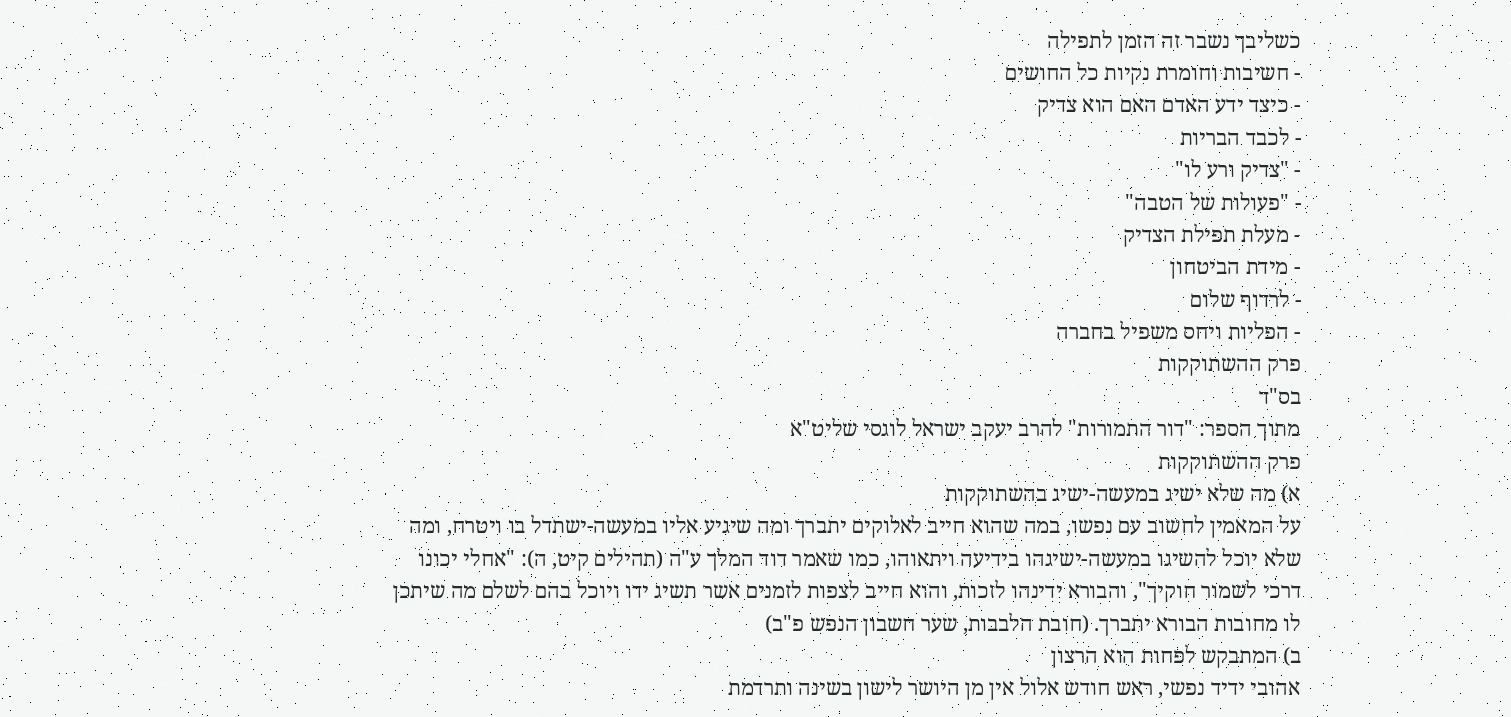כשליבך נשבר זה הזמן לתפילה
- חשיבות וחומרת נקיות כל החושים
- כיצד ידע האדם האם הוא צדיק
- לכבד הבריות
- "צדיק ורע לו"
- "פעולות של הטבה"
- מעלת תפילת הצדיק
- מידת הביטחון
- לרדוף שלום
- הפליות ויחס משפיל בחברה
פרק ההשתוקקות
בס"ד
מתוך הספר: "דור התמורות" להרב יעקב ישראל לוגסי שליט"א
פרק ההשתוקקות
א) מה שלא ישיג במעשה-ישיג בהשתוקקות
על המאמין לחשוב עם נפשו, במה שהוא חייב לאלוקים יתברך ומה שיגיע אליו במעשה-ישתדל בו ויטרח, ומה שלא יוכל להשיגו במעשה-ישיגהו בידיעה ויתאוהו, כמו שאמר דוד המלך ע"ה (תהילים קיט, ה): "אחלי יכונו דרכי לשמור חוקיך", והבורא ידינהו לזכות, והוא חייב לצפות לזמנים אשר תשיג ידו ויוכל בהם לשלם מה שיתכן לו מחובות הבורא יתברך. (חובת הלבבות, שער חשבון הנפש פ"ב)
ב) המתבקש לפחות הוא הרצון
אהובי ידיד נפשי, ראש חודש אלול אין מן היושר לישון בשינה ותרדמת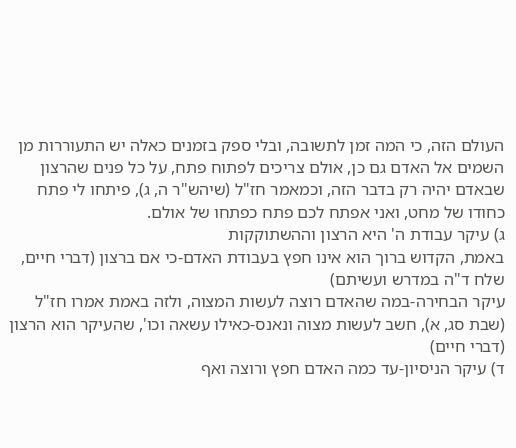העולם הזה, כי המה זמן לתשובה, ובלי ספק בזמנים כאלה יש התעוררות מן השמים אל האדם גם כן, אולם צריכים לפתוח פתח, על כל פנים שהרצון שבאדם יהיה רק בדבר הזה, וכמאמר חז"ל (שיהש"ר ה, ג), פיתחו לי פתח כחודו של מחט, ואני אפתח לכם פתח כפתחו של אולם.
ג) עיקר עבודת ה' היא הרצון וההשתוקקות
באמת, הקדוש ברוך הוא אינו חפץ בעבודת האדם-כי אם ברצון (דברי חיים, שלח ד"ה במדרש ועשיתם)
עיקר הבחירה-במה שהאדם רוצה לעשות המצוה, ולזה באמת אמרו חז"ל (שבת סג, א), חשב לעשות מצוה ונאנס-כאילו עשאה וכו', שהעיקר הוא הרצון (דברי חיים)
ד) עיקר הניסיון-עד כמה האדם חפץ ורוצה ואף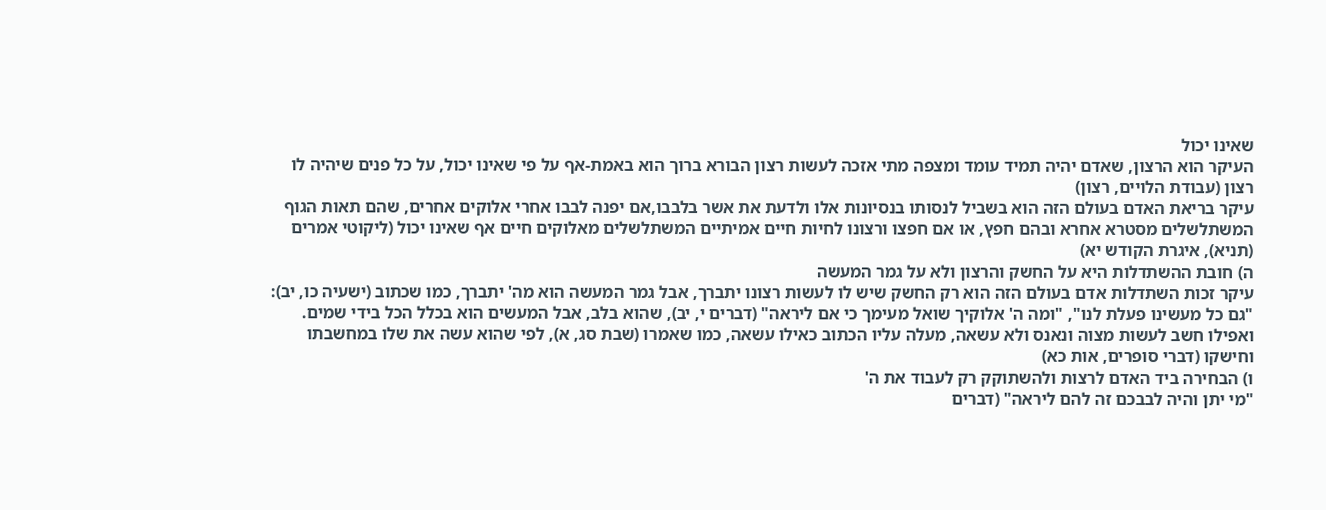שאינו יכול
העיקר הוא הרצון, שאדם יהיה תמיד עומד ומצפה מתי אזכה לעשות רצון הבורא ברוך הוא באמת-אף על פי שאינו יכול, על כל פנים שיהיה לו רצון (עבודת הלויים, רצון)
עיקר בריאת האדם בעולם הזה הוא בשביל לנסותו בנסיונות אלו ולדעת את אשר בלבבו,אם יפנה לבבו אחרי אלוקים אחרים, שהם תאות הגוף המשתלשלים מסטרא אחרא ובהם חפץ, או אם חפצו ורצונו לחיות חיים אמיתיים המשתלשלים מאלוקים חיים אף שאינו יכול (ליקוטי אמרים (תניא), איגרת הקודש יא)
ה) חובת ההשתדלות היא על החשק והרצון ולא על גמר המעשה
עיקר זכות השתדלות אדם בעולם הזה הוא רק החשק שיש לו לעשות רצונו יתברך, אבל גמר המעשה הוא מה' יתברך, כמו שכתוב (ישעיה כו, יב): "גם כל מעשינו פעלת לנו", "ומה ה' אלוקיך שואל מעימך כי אם ליראה" (דברים י, יב), שהוא בלב, אבל המעשים הוא בכלל הכל בידי שמים.
ואפילו חשב לעשות מצוה ונאנס ולא עשאה, מעלה עליו הכתוב כאילו עשאה, כמו שאמרו (שבת סג, א), לפי שהוא עשה את שלו במחשבתו וחישקו (דברי סופרים, אות כא)
ו) הבחירה ביד האדם לרצות ולהשתוקק רק לעבוד את ה'
"מי יתן והיה לבבכם זה להם ליראה" (דברים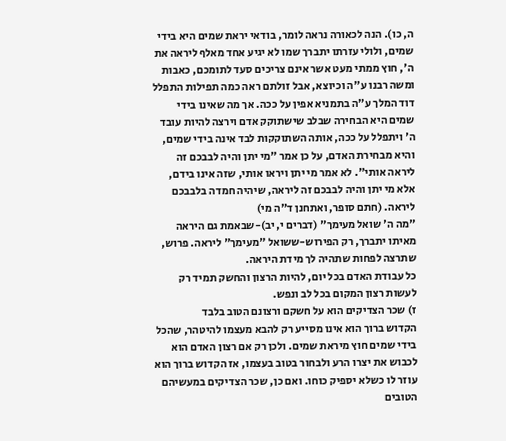ה, כו). הנה לכאורה נראה לומר, בודאי יראת שמים היא בידי שמים, ולולי עזרתו יתברך שמו לא יגיע אחד מאלף ליראה את ה', חוץ ממתי מעט אשר אינם צריכים סעד לתומכם, כאבות ומשה רבנו ע"ה וכיוצא, אבל זולתם ראה כמה תפילות התפלל דוד המלך ע"ה בתמניא אפין על ככה. אך מה שאינו בידי שמים היא הבחירה שבלב שישתוקק אדם וירצה להיות עובד ה' ויתפלל על ככה, אותה השתוקקות לבד אינה בידי שמים, והיא מבחירת האדם, על כן אמר "מי יתן והיה לבבכם זה ליראה אותי". לא אמר מי יתן ויראו אותי, שזה אינו בידם, אלא מי יתן והיה לבבכם זה ליראה, שיהיה חמדה בלבבכם ליראה. (חתם סופר, ואתחנן ד"ה מי)
"מה ה' שואל מעימך" (דברים י, יב)-שבאמת גם היראה מאיתו יתברך, רק הפירוש-ששואל "מעימך" ליראה. פרוש, שתרצה לפחות שתהיה לך מידת היראה.
כל עבודת האדם בכל יום, להיות הרצון והחשק תמיד רק לעשות רצון המקום בכל לב ונפש.
ז) שכר הצדיקים הוא על חשקם ורצונם הטוב בלבד
הקדוש ברוך הוא אינו מסייע רק להבא מעצמו להיטהר, שהכל בידי שמים חוץ מיראת שמים. ולכן רק אם רצון האדם הוא לכבוש את יצרו הרע ולבחור בטוב בעצמו, אז הקדוש ברוך הוא עוזר לו כשלא יספיק כוחו. ואם כן, שכר הצדיקים במעשיהם הטובים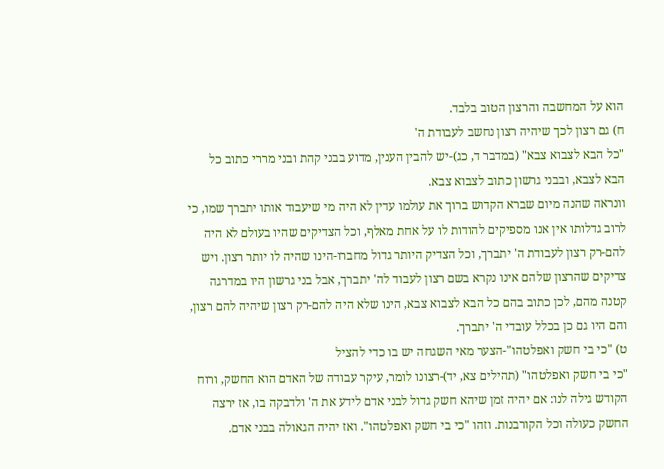הוא על המחשבה והרצון הטוב בלבד.
ח) גם רצון לכך שיהיה רצון נחשב לעבודת ה'
"כל הבא לצבוא צבא" (במדבר ד, כג)-יש להבין הענין, מדוע בבני קהת ובני מררי כתוב כל הבא לצבא, ובבני גרשון כתוב לצבוא צבא.
וונראה שהנה מיום שברא הקדוש ברוך את עולמו עדין לא היה מי שיעבוד אותו יתברך שמו, כי לרוב גדלותו אין אנו מספיקים להודות לו על אחת מאלף, וכל הצדיקים שהיו בעולם לא היה להם-רק רצון לעבודת ה' יתברך, וכל הצדיק היותר גדול מחברו-הינו שהיה לו יותר רצון. ויש צדיקים שהרצון שלהם אינו נקרא בשם רצון לעבוד לה' יתברך, אבל בני גרשון היו במדרגה קטנה מהם, לכן כתוב בהם כל הבא לצבוא צבא, הינו שלא היה להם-רק רצון שיהיה להם רצון, והם היו גם כן בכלל עובדי ה' יתברך.
ט) "כי בי חשק ואפלטהו"-הצער מאי השגחה יש בו כדי להציל
"כי בי חשק ואפלטהו" (תהילים צא, יד)-רצונו לומר, עיקר עבודה של האדם הוא החשק, ורוח הקודש גילה לנו: אם יהיה זמן שיהא חשק גדול לבני אדם לידע את ה' ולדבקה בו, אז ירצה החשק כעולה וכל הקורבנות. וזהו "כי בי חשק ואפלטהו". ואז יהיה הגאולה בבני אדם.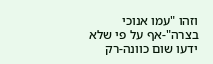וזהו "עמו אנוכי בצרה"-אף על פי שלא ידעו שום כוונה-רק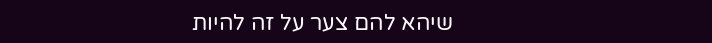שיהא להם צער על זה להיות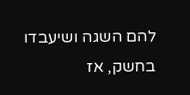להם השגה ושיעבדו בחשק, אז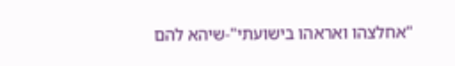"אחלצהו ואראהו בישועתי"-שיהא להם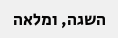השגה, ומלאה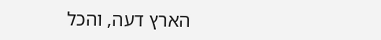הארץ דעה, והכל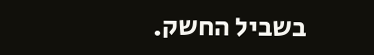בשביל החשק.